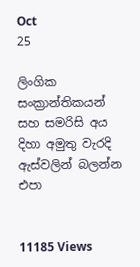Oct
25

ලිංගික සංක්‍රාන්තිකයන් සහ සමරිසි අය දිහා අමුතු වැරදි ඇස්වලින් බලන්න එපා


11185 Views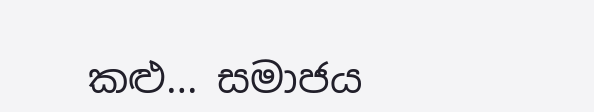කළු… සමාජය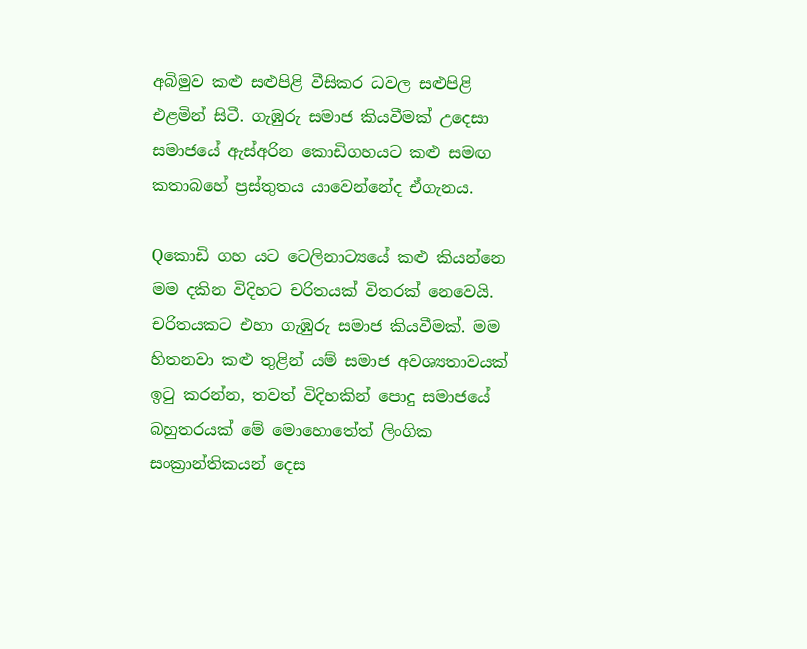අබිමුව කළු සළුපිළි වීසිකර ධවල සළුපිළි එළමින් සිටී. ගැඹුරු සමාජ කියවීමක් උදෙසා සමාජයේ ඇස්අරින කොඩිගහයට කළු සමඟ කතාබහේ ප්‍රස්තුතය යාවෙන්නේද ඒගැනය.

Qකොඩි ගහ යට ටෙලිනාට්‍යයේ කළු කියන්නෙ මම දකින විදිහට චරිතයක් විතරක් නෙවෙයි. චරිතයකට එහා ගැඹුරු සමාජ කියවීමක්. මම හිතනවා කළු තුළින් යම් සමාජ අවශ්‍යතාවයක් ඉටු කරන්න, තවත් විදිහකින් පොදු සමාජයේ බහුතරයක් මේ මොහොතේත් ලිංගික සංක්‍රාන්තිකයන් දෙස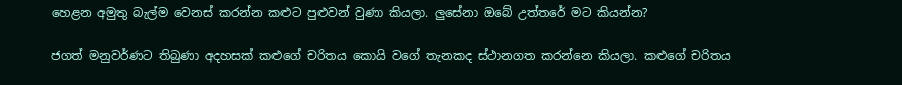හෙළන අමුතු බැල්ම වෙනස් කරන්න කළුට පුළුවන් වුණා කියලා. ලුසේනා ඔබේ උත්තරේ මට කියන්න?

ජගත් මනුවර්ණට තිබුණා අදහසක් කළුගේ චරිතය කොයි වගේ තැනකද ස්ථානගත කරන්නෙ කියලා. කළුගේ චරිතය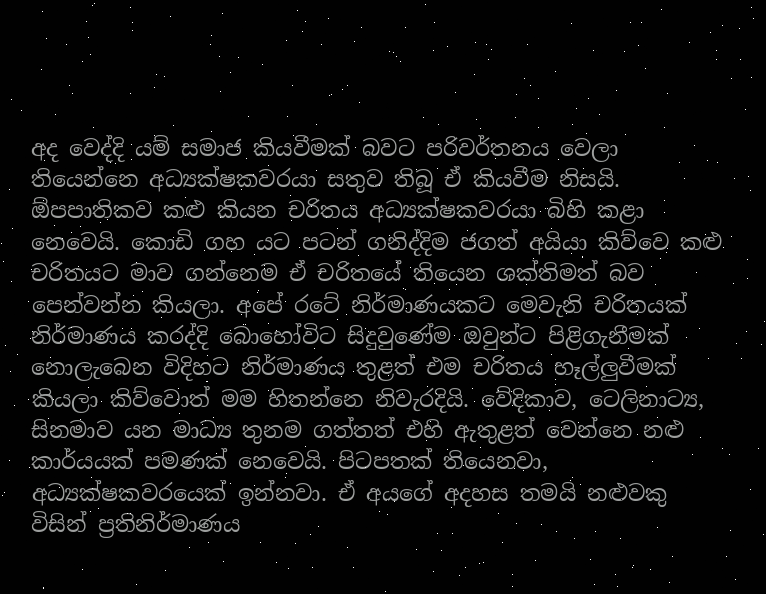අද වෙද්දි යම් සමාජ කියවීමක් බවට පරිවර්තනය වෙලා තියෙන්නෙ අධ්‍යක්ෂකවරයා සතුව තිබූ ඒ කියවීම නිසයි. ඕපපාතිකව කළු කියන චරිතය අධ්‍යක්ෂකවරයා බිහි කළා නෙවෙයි. කොඩි ගහ යට පටන් ගනිද්දිම ජගත් අයියා කිව්වෙ කළු චරිතයට මාව ගන්නෙම ඒ චරිතයේ තියෙන ශක්තිමත් බව පෙන්වන්න කියලා. අපේ රටේ නිර්මාණයකට මෙවැනි චරිතයක් නිර්මාණය කරද්දි බොහෝවිට සිදුවුණේම ඔවුන්ට පිළිගැනීමක් නොලැබෙන විදිහට නිර්මාණය තුළත් එම චරිතය හෑල්ලුවීමක් කියලා කිව්වොත් මම හිතන්නෙ නිවැරදියි. වේදිකාව, ටෙලිනාට්‍ය, සිනමාව යන මාධ්‍ය තුනම ගත්තත් එහි ඇතුළත් වෙන්නෙ නළු කාර්යයක් පමණක් නෙවෙයි. පිටපතක් තියෙනවා, අධ්‍යක්ෂකවරයෙක් ඉන්නවා. ඒ අයගේ අදහස තමයි නළුවකු විසින් ප්‍රතිනිර්මාණය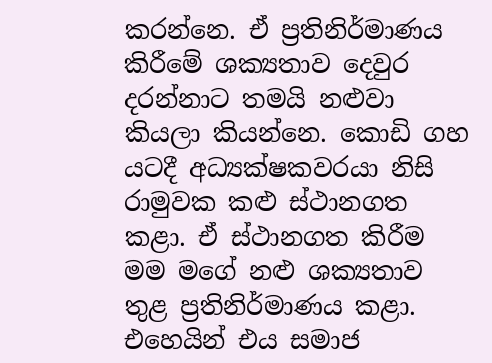කරන්නෙ. ඒ ප්‍රතිනිර්මාණය කිරීමේ ශක්‍යතාව දෙවුර දරන්නාට තමයි නළුවා කියලා කියන්නෙ. කොඩි ගහ යටදී අධ්‍යක්ෂකවරයා නිසි රාමුවක කළු ස්ථානගත කළා. ඒ ස්ථානගත කිරීම මම මගේ නළු ශක්‍යතාව තුළ ප්‍රතිනිර්මාණය කළා. එහෙයින් එය සමාජ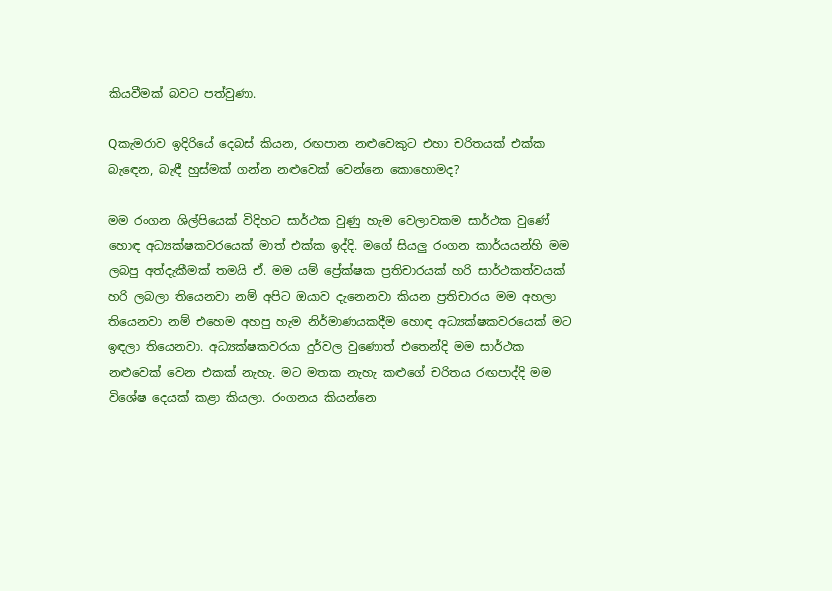කියවීමක් බවට පත්වුණා.

Qකැමරාව ඉදිරියේ දෙබස් කියන, රඟපාන නළුවෙකුට එහා චරිතයක් එක්ක බැඳෙන, බැඳී හුස්මක් ගන්න නළුවෙක් වෙන්නෙ කොහොමද?

මම රංගන ශිල්පියෙක් විදිහට සාර්ථක වුණු හැම වෙලාවකම සාර්ථක වුණේ හොඳ අධ්‍යක්ෂකවරයෙක් මාත් එක්ක ඉද්දි. මගේ සියලු රංගන කාර්යයන්හි මම ලබපු අත්දැකීමක් තමයි ඒ. මම යම් ප්‍රේක්ෂක ප්‍රතිචාරයක් හරි සාර්ථකත්වයක් හරි ලබලා තියෙනවා නම් අපිට ඔයාව දැනෙනවා කියන ප්‍රතිචාරය මම අහලා තියෙනවා නම් එහෙම අහපු හැම නිර්මාණයකදීම හොඳ අධ්‍යක්ෂකවරයෙක් මට ඉඳලා තියෙනවා. අධ්‍යක්ෂකවරයා දුර්වල වුණොත් එතෙන්දි මම සාර්ථක නළුවෙක් වෙන එකක් නැහැ. මට මතක නැහැ කළුගේ චරිතය රඟපාද්දි මම විශේෂ දෙයක් කළා කියලා. රංගනය කියන්නෙ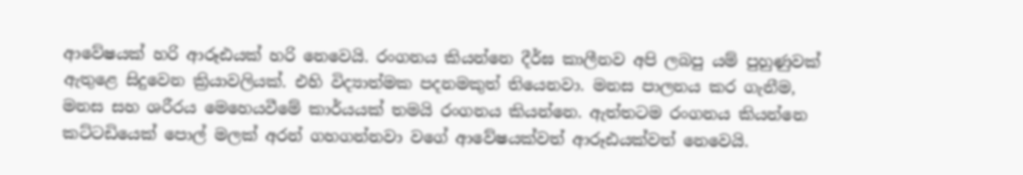ආවේෂයක් හරි ආරූඪයක් හරි නෙවෙයි. රංගනය කියන්නෙ දීර්ඝ කාලීනව අපි ලබපු යම් පුහුණුවක් ඇතුළෙ සිදුවෙන ක්‍රියාවලියක්. එහි විද්‍යාත්මක පදනමකුත් තියෙනවා. මනස පාලනය කර ගැනීම, මනස සහ ශරීරය මෙහෙයවීමේ කාර්යයක් තමයි රංගනය කියන්නෙ. ඇත්තටම රංගනය කියන්නෙ කට්ටඩියෙක් පොල් මලක් අරන් ගහගන්නවා වගේ ආවේෂයක්වත් ආරූඪයක්වත් නෙවෙයි.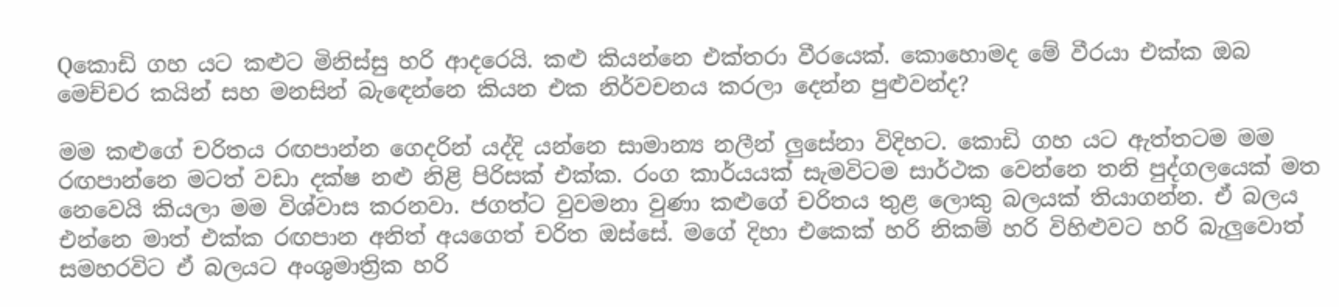Qකොඩි ගහ යට කළුට මිනිස්සු හරි ආදරෙයි. කළු කියන්නෙ එක්තරා වීරයෙක්. කොහොමද මේ වීරයා එක්ක ඔබ මෙච්චර කයින් සහ මනසින් බැඳෙන්නෙ කියන එක නිර්වචනය කරලා දෙන්න පුළුවන්ද?

මම කළුගේ චරිතය රඟපාන්න ගෙදරින් යද්දි යන්නෙ සාමාන්‍ය නලීන් ලුසේනා විදිහට. කොඩි ගහ යට ඇත්තටම මම රඟපාන්නෙ මටත් වඩා දක්ෂ නළු නිළි පිරිසක් එක්ක. රංග කාර්යයක් සැමවිටම සාර්ථක වෙන්නෙ තනි පුද්ගලයෙක් මත නෙවෙයි කියලා මම විශ්වාස කරනවා. ජගත්ට වුවමනා වුණා කළුගේ චරිතය තුළ ලොකු බලයක් තියාගන්න. ඒ බලය එන්නෙ මාත් එක්ක රඟපාන අනිත් අයගෙත් චරිත ඔස්සේ. මගේ දිහා එකෙක් හරි නිකම් හරි විහිළුවට හරි බැලුවොත් සමහරවිට ඒ බලයට අංශුමාත්‍රික හරි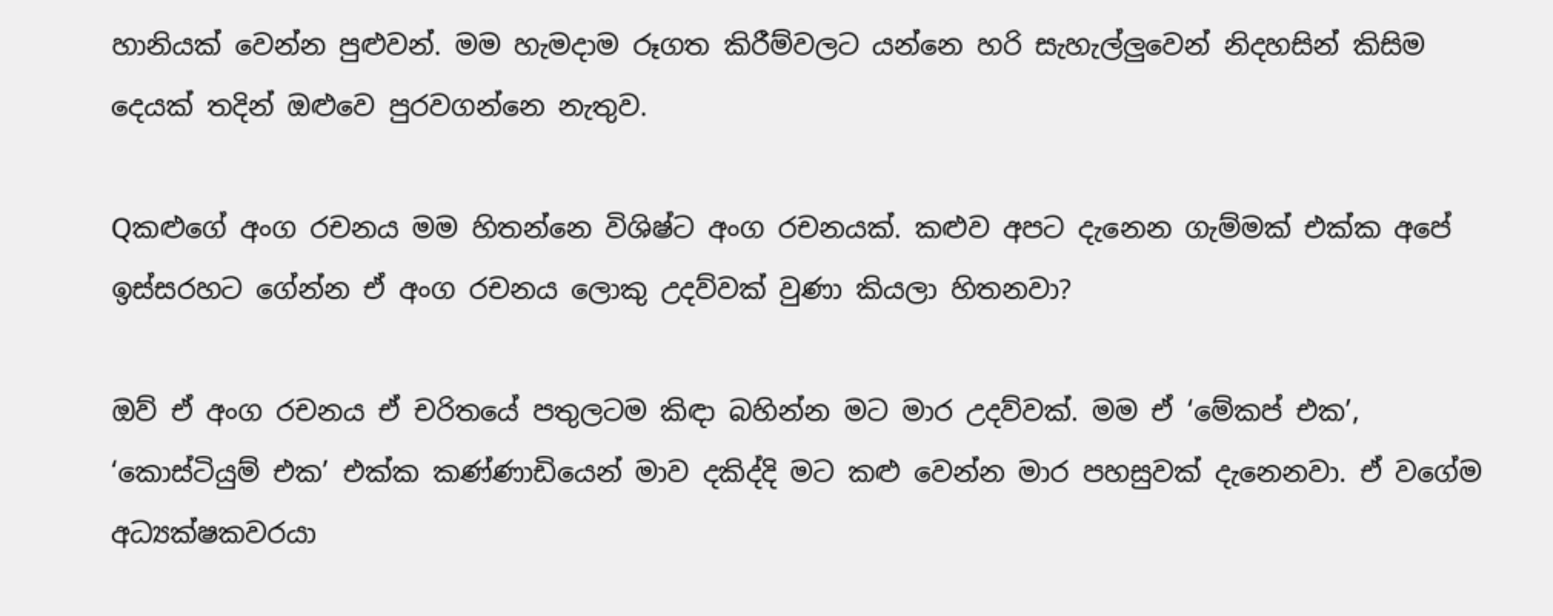හානියක් වෙන්න පුළුවන්. මම හැමදාම රූගත කිරීම්වලට යන්නෙ හරි සැහැල්ලුවෙන් නිදහසින් කිසිම දෙයක් තදින් ඔළුවෙ පුරවගන්නෙ නැතුව.

Qකළුගේ අංග රචනය මම හිතන්නෙ විශිෂ්ට අංග රචනයක්. කළුව අපට දැනෙන ගැම්මක් එක්ක අපේ ඉස්සරහට ගේන්න ඒ අංග රචනය ලොකු උදව්වක් වුණා කියලා හිතනවා?

ඔව් ඒ අංග රචනය ඒ චරිතයේ පතුලටම කිඳා බහින්න මට මාර උදව්වක්. මම ඒ ‘මේකප් එක’, ‘කොස්ටියුම් එක’ එක්ක කණ්ණාඩියෙන් මාව දකිද්දි මට කළු වෙන්න මාර පහසුවක් දැනෙනවා. ඒ වගේම අධ්‍යක්ෂකවරයා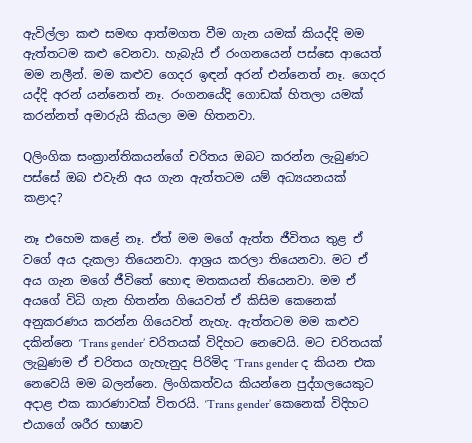ඇවිල්ලා කළු සමඟ ආත්මගත වීම ගැන යමක් කියද්දි මම ඇත්තටම කළු වෙනවා. හැබැයි ඒ රංගනයෙන් පස්සෙ ආයෙත් මම නලීන්. මම කළුව ගෙදර ඉඳන් අරන් එන්නෙත් නෑ. ගෙදර යද්දි අරන් යන්නෙත් නෑ. රංගනයේදි ගොඩක් හිතලා යමක් කරන්නත් අමාරුයි කියලා මම හිතනවා.

Qලිංගික සංක්‍රාන්තිකයන්ගේ චරිතය ඔබට කරන්න ලැබුණට පස්සේ ඔබ එවැනි අය ගැන ඇත්තටම යම් අධ්‍යයනයක් කළාද?

නෑ එහෙම කළේ නෑ. ඒත් මම මගේ ඇත්ත ජීවිතය තුළ ඒ වගේ අය දැකලා තියෙනවා. ආශ්‍රය කරලා තියෙනවා. මට ඒ අය ගැන මගේ ජීවිතේ හොඳ මතකයන් තියෙනවා. මම ඒ අයගේ විධි ගැන හිතන්න ගියෙවත් ඒ කිසිම කෙනෙක් අනුකරණය කරන්න ගියෙවත් නැහැ. ඇත්තටම මම කළුව දකින්නෙ ‘Trans gender’ චරිතයක් විදිහට නෙවෙයි. මට චරිතයක් ලැබුණම ඒ චරිතය ගැහැනුද පිරිමිද ‘Trans gender ද කියන එක නෙවෙයි මම බලන්නෙ. ලිංගිකත්වය කියන්නෙ පුද්ගලයෙකුට අදාළ එක කාරණාවක් විතරයි. ‘Trans gender’ කෙනෙක් විදිහට එයාගේ ශරීර භාෂාව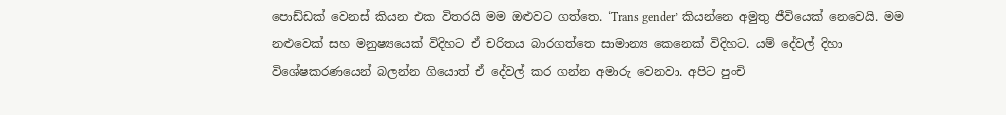පොඩ්ඩක් වෙනස් කියන එක විතරයි මම ඔළුවට ගත්තෙ. ‘Trans gender’ කියන්නෙ අමුතු ජීවියෙක් නෙවෙයි. මම නළුවෙක් සහ මනුෂ්‍යයෙක් විදිහට ඒ චරිතය බාරගත්තෙ සාමාන්‍ය කෙනෙක් විදිහට. යම් දේවල් දිහා විශේෂකරණයෙන් බලන්න ගියොත් ඒ දේවල් කර ගන්න අමාරු වෙනවා. අපිට පුංචි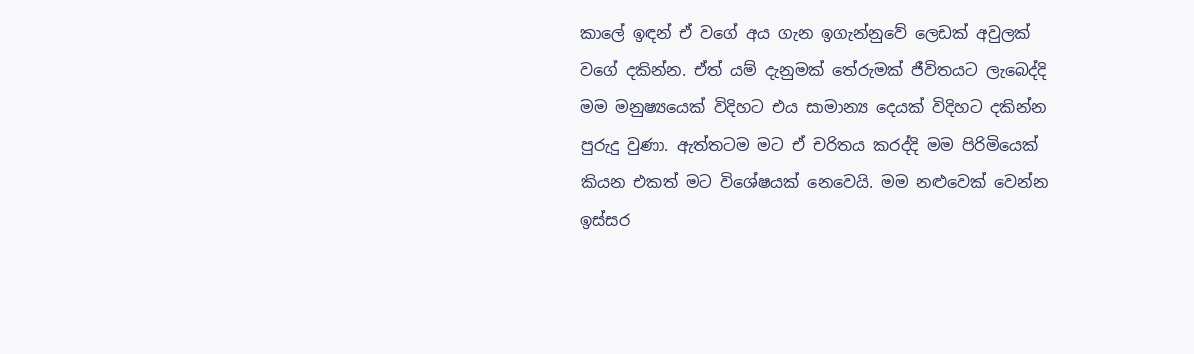කාලේ ඉඳන් ඒ වගේ අය ගැන ඉගැන්නුවේ ලෙඩක් අවුලක් වගේ දකින්න. ඒත් යම් දැනුමක් තේරුමක් ජීවිතයට ලැබෙද්දි මම මනුෂ්‍යයෙක් විදිහට එය සාමාන්‍ය දෙයක් විදිහට දකින්න පුරුදු වුණා. ඇත්තටම මට ඒ චරිතය කරද්දි මම පිරිමියෙක් කියන එකත් මට විශේෂයක් නෙවෙයි. මම නළුවෙක් වෙන්න ඉස්සර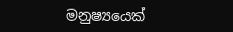මනුෂ්‍යයෙක්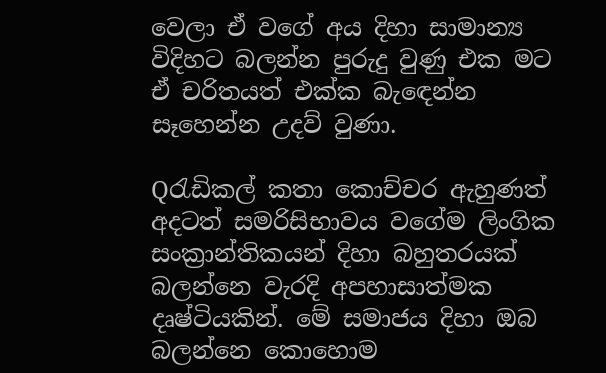වෙලා ඒ වගේ අය දිහා සාමාන්‍ය විදිහට බලන්න පුරුදු වුණු එක මට ඒ චරිතයත් එක්ක බැඳෙන්න සෑහෙන්න උදව් වුණා.

Qරැඩිකල් කතා කොච්චර ඇහුණත් අදටත් සමරිසිභාවය වගේම ලිංගික සංක්‍රාන්තිකයන් දිහා බහුතරයක් බලන්නෙ වැරදි අපහාසාත්මක දෘෂ්ටියකින්. මේ සමාජය දිහා ඔබ බලන්නෙ කොහොම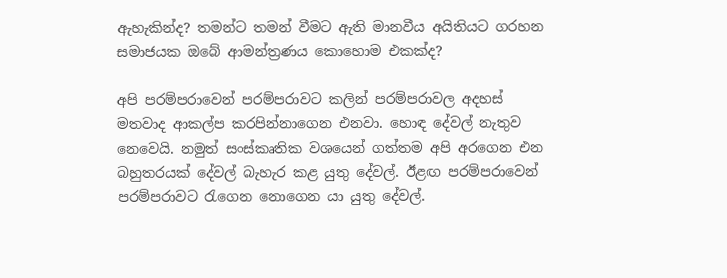ඇහැකින්ද? තමන්ට තමන් වීමට ඇති මානවීය අයිතියට ගරහන සමාජයක ඔබේ ආමන්ත්‍රණය කොහොම එකක්ද?

අපි පරම්පරාවෙන් පරම්පරාවට කලින් පරම්පරාවල අදහස් මතවාද ආකල්ප කරපින්නාගෙන එනවා. හොඳ දේවල් නැතුව නෙවෙයි. නමුත් සංස්කෘතික වශයෙන් ගත්තම අපි අරගෙන එන බහුතරයක් දේවල් බැහැර කළ යුතු දේවල්. ඊළඟ පරම්පරාවෙන් පරම්පරාවට රැගෙන නොගෙන යා යුතු දේවල්.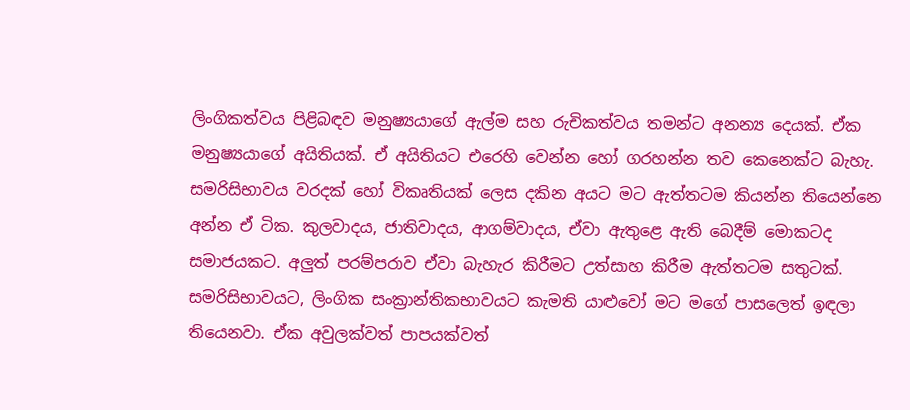ලිංගිකත්වය පිළිබඳව මනුෂ්‍යයාගේ ඇල්ම සහ රුචිකත්වය තමන්ට අනන්‍ය දෙයක්. ඒක මනුෂ්‍යයාගේ අයිතියක්. ඒ අයිතියට එරෙහි වෙන්න හෝ ගරහන්න තව කෙනෙක්ට බැහැ. සමරිසිභාවය වරදක් හෝ විකෘතියක් ලෙස දකින අයට මට ඇත්තටම කියන්න තියෙන්නෙ අන්න ඒ ටික. කුලවාදය, ජාතිවාදය, ආගම්වාදය, ඒවා ඇතුළෙ ඇති බෙදීම් මොකටද සමාජයකට. අලුත් පරම්පරාව ඒවා බැහැර කිරීමට උත්සාහ කිරීම ඇත්තටම සතුටක්. සමරිසිභාවයට, ලිංගික සංක්‍රාන්තිකභාවයට කැමති යාළුවෝ මට මගේ පාසලෙත් ඉඳලා තියෙනවා. ඒක අවුලක්වත් පාපයක්වත්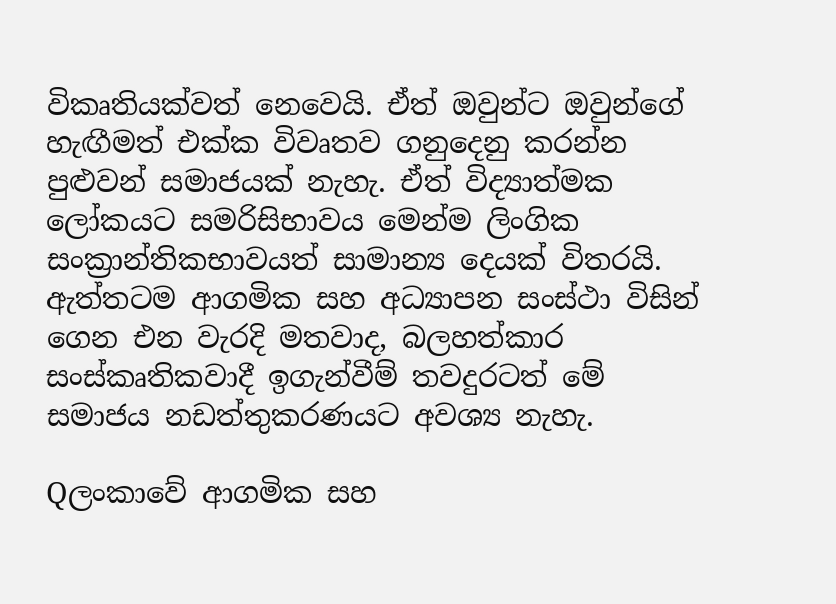විකෘතියක්වත් නෙවෙයි. ඒත් ඔවුන්ට ඔවුන්ගේ හැඟීමත් එක්ක විවෘතව ගනුදෙනු කරන්න පුළුවන් සමාජයක් නැහැ. ඒත් විද්‍යාත්මක ලෝකයට සමරිසිභාවය මෙන්ම ලිංගික සංක්‍රාන්තිකභාවයත් සාමාන්‍ය දෙයක් විතරයි. ඇත්තටම ආගමික සහ අධ්‍යාපන සංස්ථා විසින් ගෙන එන වැරදි මතවාද, බලහත්කාර සංස්කෘතිකවාදී ඉගැන්වීම් තවදුරටත් මේ සමාජය නඩත්තුකරණයට අවශ්‍ය නැහැ.

Qලංකාවේ ආගමික සහ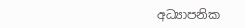අධ්‍යාපනික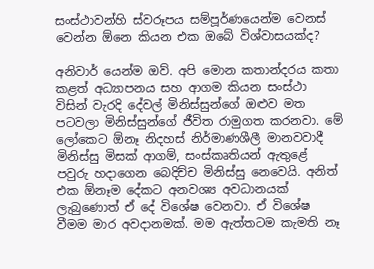සංස්ථාවන්හි ස්වරූපය සම්පූර්ණයෙන්ම වෙනස් වෙන්න ඕනෙ කියන එක ඔබේ විශ්වාසයක්ද?

අනිවාර් යෙන්ම ඔව්. අපි මොන කතාන්දරය කතා කළත් අධ්‍යාපනය සහ ආගම කියන සංස්ථා විසින් වැරදි දේවල් මිනිස්සුන්ගේ ඔළුව මත පටවලා මිනිස්සුන්ගේ ජීවිත රාමුගත කරනවා. මේ ලෝකෙට ඕනෑ නිදහස් නිර්මාණශීලී මානවවාදී මිනිස්සු මිසක් ආගම්, සංස්කෘතියන් ඇතුළේ පවුරු හදාගෙන බෙදිච්ච මිනිස්සු නෙවෙයි. අනිත් එක ඕනෑම දේකට අනවශ්‍ය අවධානයක් ලැබුණොත් ඒ දේ විශේෂ වෙනවා. ඒ විශේෂ වීමම මාර අවදානමක්. මම ඇත්තටම කැමති නෑ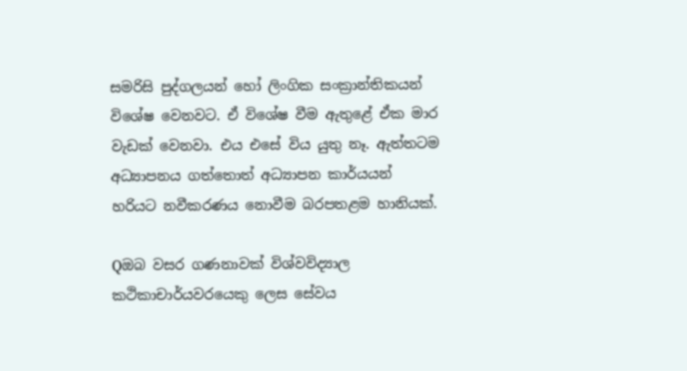සමරිසි පුද්ගලයන් හෝ ලිංගික සංක්‍රාන්තිකයන් විශේෂ වෙනවට. ඒ විශේෂ වීම ඇතුළේ ඒක මාර වැඩක් වෙනවා. එය එසේ විය යුතු නෑ. ඇත්තටම අධ්‍යාපනය ගත්තොත් අධ්‍යාපන කාර්යයන් හරියට නවීකරණය නොවීම බරපතළම හානියක්.

Qඔබ වසර ගණනාවක් විශ්වවිද්‍යාල කථිකාචාර්යවරයෙකු ලෙස සේවය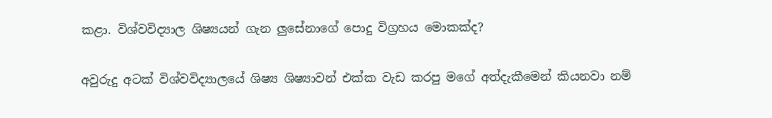කළා. විශ්වවිද්‍යාල ශිෂ්‍යයන් ගැන ලුසේනාගේ පොදු විග්‍රහය මොකක්ද?

අවුරුදු අටක් විශ්වවිද්‍යාලයේ ශිෂ්‍ය ශිෂ්‍යාවන් එක්ක වැඩ කරපු මගේ අත්දැකීමෙන් කියනවා නම්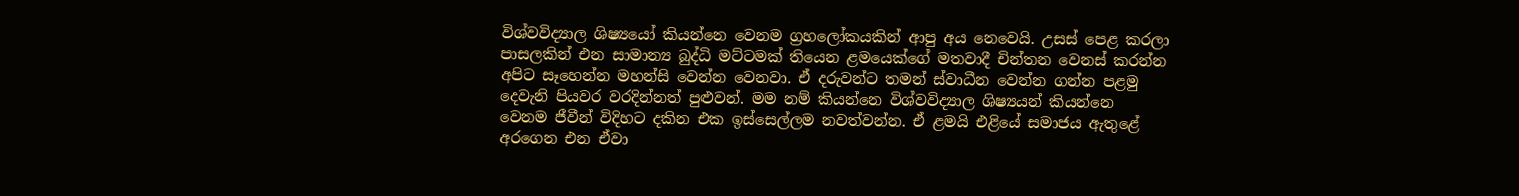විශ්වවිද්‍යාල ශිෂ්‍යයෝ කියන්නෙ වෙනම ග්‍රහලෝකයකින් ආපු අය නෙවෙයි. උසස් පෙළ කරලා පාසලකින් එන සාමාන්‍ය බුද්ධි මට්ටමක් තියෙන ළමයෙක්ගේ මතවාදී චින්තන වෙනස් කරන්න අපිට සෑහෙන්න මහන්සි වෙන්න වෙනවා. ඒ දරුවන්ට තමන් ස්වාධීන වෙන්න ගන්න පළමු දෙවැනි පියවර වරදින්නත් පුළුවන්. මම නම් කියන්නෙ විශ්වවිද්‍යාල ශිෂ්‍යයන් කියන්නෙ වෙනම ජීවීන් විදිහට දකින එක ඉස්සෙල්ලම නවත්වන්න. ඒ ළමයි එළියේ සමාජය ඇතුළේ අරගෙන එන ඒවා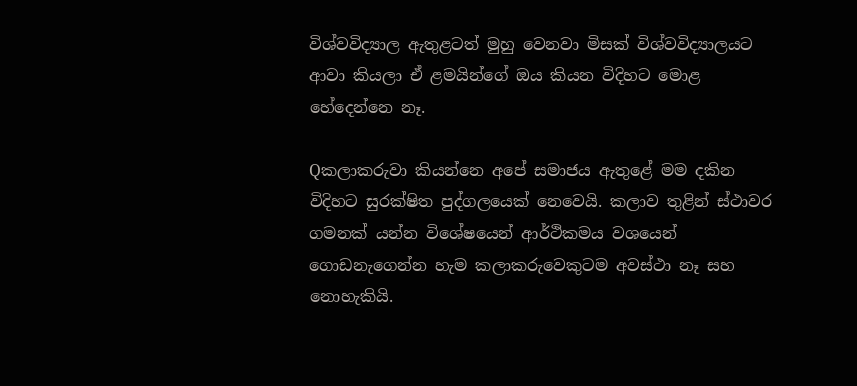විශ්වවිද්‍යාල ඇතුළටත් මුහු වෙනවා මිසක් විශ්වවිද්‍යාලයට ආවා කියලා ඒ ළමයින්ගේ ඔය කියන විදිහට මොළ හේදෙන්නෙ නෑ.

Qකලාකරුවා කියන්නෙ අපේ සමාජය ඇතුළේ මම දකින විදිහට සුරක්ෂිත පුද්ගලයෙක් නෙවෙයි. කලාව තුළින් ස්ථාවර ගමනක් යන්න විශේෂයෙන් ආර්ථිකමය වශයෙන් ගොඩනැගෙන්න හැම කලාකරුවෙකුටම අවස්ථා නෑ සහ නොහැකියි.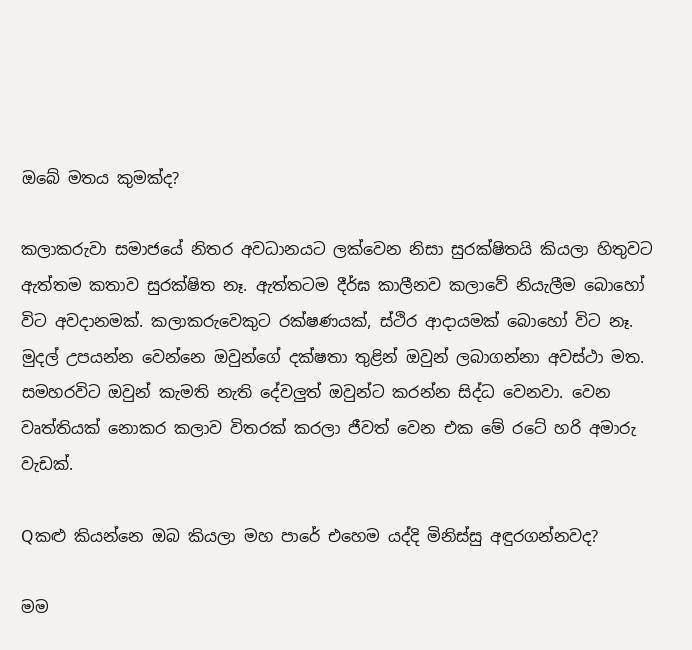ඔබේ මතය කුමක්ද?

කලාකරුවා සමාජයේ නිතර අවධානයට ලක්වෙන නිසා සුරක්ෂිතයි කියලා හිතුවට ඇත්තම කතාව සුරක්ෂිත නෑ. ඇත්තටම දීර්ඝ කාලීනව කලාවේ නියැලීම බොහෝ විට අවදානමක්. කලාකරුවෙකුට රක්ෂණයක්, ස්ථිර ආදායමක් බොහෝ විට නෑ. මුදල් උපයන්න වෙන්නෙ ඔවුන්ගේ දක්ෂතා තුළින් ඔවුන් ලබාගන්නා අවස්ථා මත. සමහරවිට ඔවුන් කැමති නැති දේවලුත් ඔවුන්ට කරන්න සිද්ධ වෙනවා. වෙන වෘත්තියක් නොකර කලාව විතරක් කරලා ජීවත් වෙන එක මේ රටේ හරි අමාරු වැඩක්.

Qකළු කියන්නෙ ඔබ කියලා මහ පාරේ එහෙම යද්දි මිනිස්සු අඳුරගන්නවද?

මම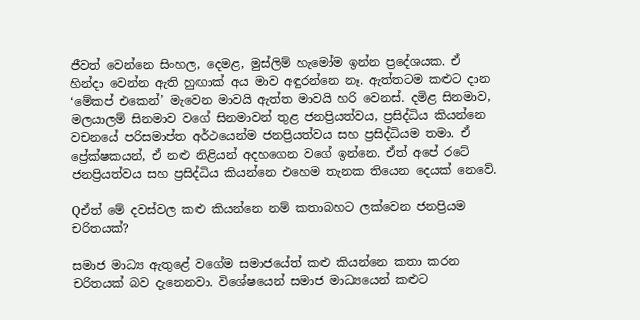ජීවත් වෙන්නෙ සිංහල, දෙමළ, මුස්ලිම් හැමෝම ඉන්න ප්‍රදේශයක. ඒ හින්දා වෙන්න ඇති හුඟාක් අය මාව අඳුරන්නෙ නෑ. ඇත්තටම කළුට දාන ‘මේකප් එකෙන්’ මැවෙන මාවයි ඇත්ත මාවයි හරි වෙනස්. දමිළ සිනමාව, මලයාලම් සිනමාව වගේ සිනමාවන් තුළ ජනප්‍රියත්වය, ප්‍රසිද්ධිය කියන්නෙ වචනයේ පරිසමාප්ත අර්ථයෙන්ම ජනප්‍රියත්වය සහ ප්‍රසිද්ධියම තමා. ඒ ප්‍රේක්ෂකයන්, ඒ නළු නිළියන් අදහගෙන වගේ ඉන්නෙ. ඒත් අපේ රටේ ජනප්‍රියත්වය සහ ප්‍රසිද්ධිය කියන්නෙ එහෙම තැනක තියෙන දෙයක් නෙවේ.

Qඒත් මේ දවස්වල කළු කියන්නෙ නම් කතාබහට ලක්වෙන ජනප්‍රියම චරිතයක්?

සමාජ මාධ්‍ය ඇතුළේ වගේම සමාජයේත් කළු කියන්නෙ කතා කරන චරිතයක් බව දැනෙනවා. විශේෂයෙන් සමාජ මාධ්‍යයෙන් කළුට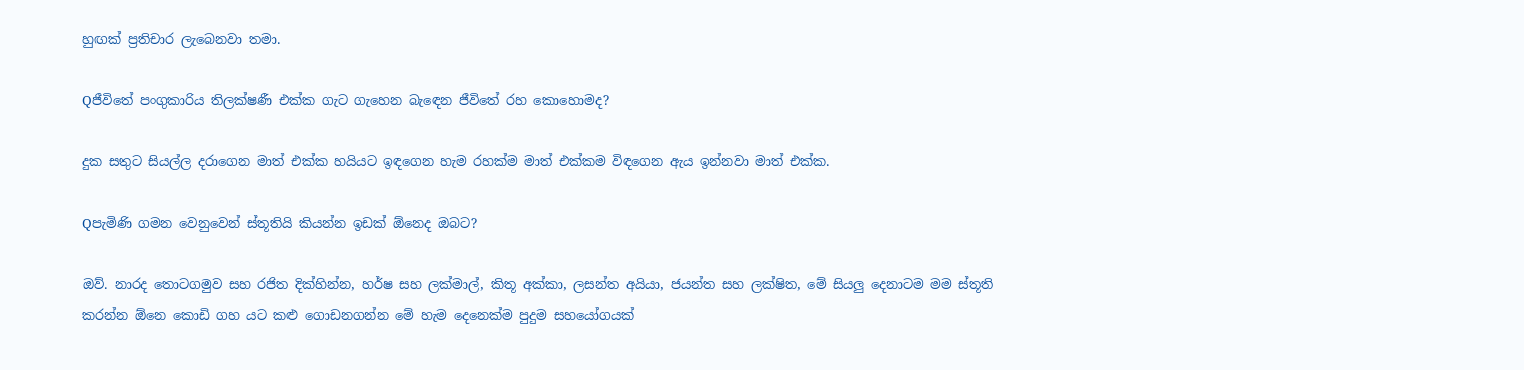හුඟක් ප්‍රතිචාර ලැබෙනවා තමා.

Qජීවිතේ පංගුකාරිය තිලක්ෂණී එක්ක ගැට ගැහෙන බැඳෙන ජීවිතේ රහ කොහොමද?

දුක සතුට සියල්ල දරාගෙන මාත් එක්ක හයියට ඉඳගෙන හැම රහක්ම මාත් එක්කම විඳගෙන ඇය ඉන්නවා මාත් එක්ක.

Qපැමිණි ගමන වෙනුවෙන් ස්තූතියි කියන්න ඉඩක් ඕනෙද ඔබට?

ඔව්. නාරද තොටගමුව සහ රජිත දික්හින්න, හර්ෂ සහ ලක්මාල්, කිතූ අක්කා, ලසන්ත අයියා, ජයන්ත සහ ලක්ෂිත, මේ සියලු දෙනාටම මම ස්තූති කරන්න ඕනෙ කොඩි ගහ යට කළු ගොඩනගන්න මේ හැම දෙනෙක්ම පුදුම සහයෝගයක්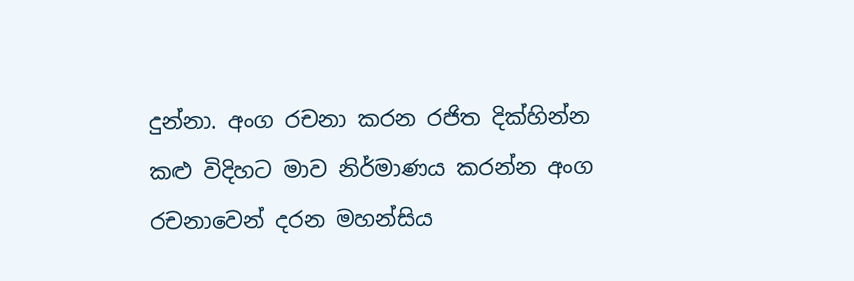දුන්නා. අංග රචනා කරන රජිත දික්හින්න කළු විදිහට මාව නිර්මාණය කරන්න අංග රචනාවෙන් දරන මහන්සිය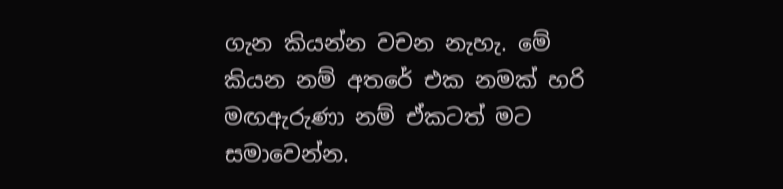ගැන කියන්න වචන නැහැ. මේ කියන නම් අතරේ එක නමක් හරි මඟඇරුණා නම් ඒකටත් මට සමාවෙන්න.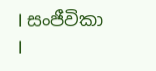I සංජීවිකා
I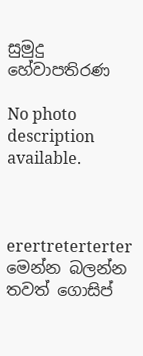සුමුදු හේවාපතිරණ

No photo description available.



erertreterterter
මෙන්න බලන්න තවත් ගොසිප්